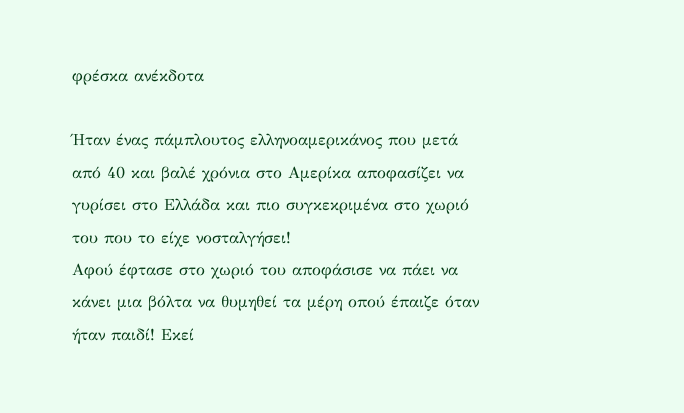φρέσκα ανέκδοτα

Ήταν ένας πάμπλουτος ελληνοαμερικάνος που μετά από 40 και βαλέ χρόνια στο Αμερίκα αποφασίζει να γυρίσει στο Ελλάδα και πιο συγκεκριμένα στο χωριό του που το είχε νοσταλγήσει!
Αφού έφτασε στο χωριό του αποφάσισε να πάει να κάνει μια βόλτα να θυμηθεί τα μέρη οπού έπαιζε όταν ήταν παιδί! Εκεί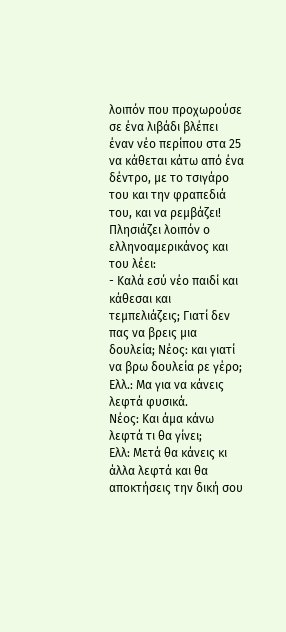λοιπόν που προχωρούσε σε ένα λιβάδι βλέπει έναν νέο περίπου στα 25 να κάθεται κάτω από ένα δέντρο, με το τσιγάρο του και την φραπεδιά του, και να ρεμβάζει! Πλησιάζει λοιπόν ο ελληνοαμερικάνος και του λέει:
- Καλά εσύ νέο παιδί και κάθεσαι και τεμπελιάζεις; Γιατί δεν πας να βρεις μια δουλεία; Νέος: και γιατί να βρω δουλεία ρε γέρο;
Ελλ.: Μα για να κάνεις λεφτά φυσικά.
Νέος: Και άμα κάνω λεφτά τι θα γίνει;
Ελλ: Μετά θα κάνεις κι άλλα λεφτά και θα αποκτήσεις την δική σου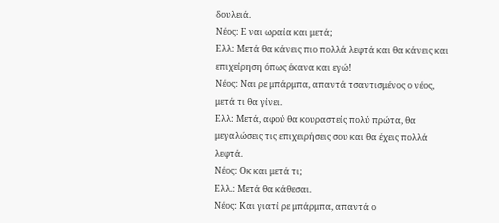δουλειά.
Νέος: Ε ναι ωραία και μετά;
Ελλ: Μετά θα κάνεις πιο πολλά λεφτά και θα κάνεις και επιχείρηση όπως έκανα και εγώ!
Νέος: Ναι ρε μπάρμπα, απαντά τσαντισμένος ο νέος, μετά τι θα γίνει.
Ελλ: Μετά, αφού θα κουραστείς πολύ πρώτα, θα μεγαλώσεις τις επιχειρήσεις σου και θα έχεις πολλά λεφτά.
Νέος: Οκ και μετά τι;
Ελλ.: Μετά θα κάθεσαι.
Νέος: Και γιατί ρε μπάρμπα, απαντά ο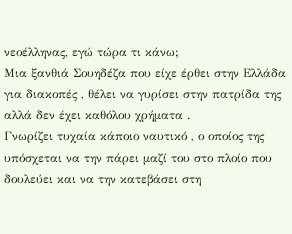νεοέλληνας, εγώ τώρα τι κάνω;
Μια ξανθιά Σουηδέζα που είχε έρθει στην Ελλάδα για διακοπές , θέλει να γυρίσει στην πατρίδα της αλλά δεν έχει καθόλου χρήματα .
Γνωρίζει τυχαία κάποιο ναυτικό , ο οποίος της υπόσχεται να την πάρει μαζί του στο πλοίο που δουλεύει και να την κατεβάσει στη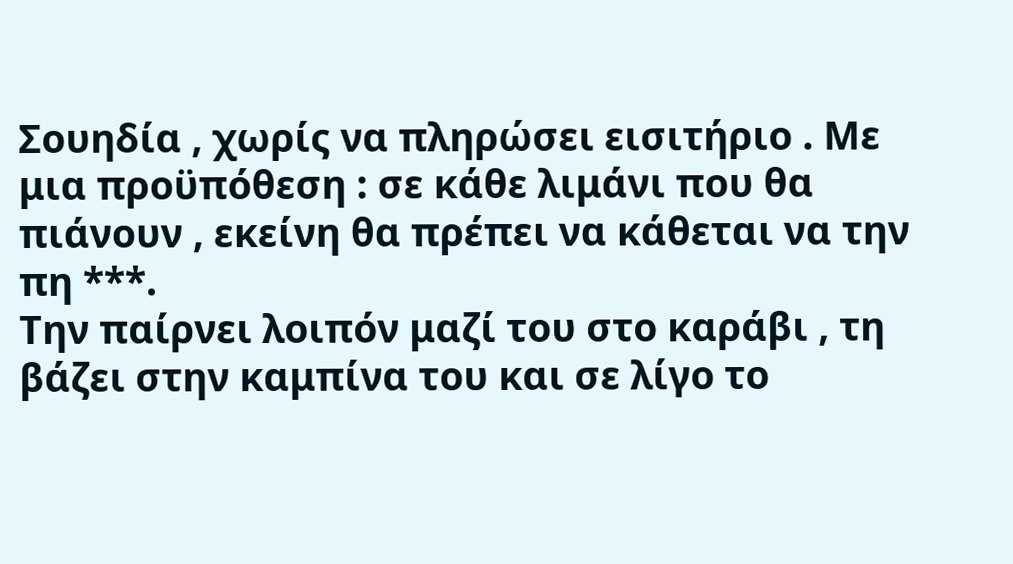Σουηδία , χωρίς να πληρώσει εισιτήριο . Με μια προϋπόθεση : σε κάθε λιμάνι που θα πιάνουν , εκείνη θα πρέπει να κάθεται να την πη ***.
Την παίρνει λοιπόν μαζί του στο καράβι , τη βάζει στην καμπίνα του και σε λίγο το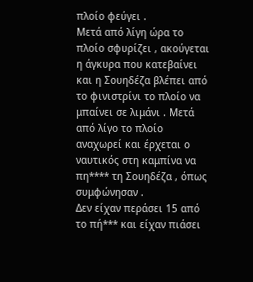πλοίο φεύγει .
Μετά από λίγη ώρα το πλοίο σφυρίζει , ακούγεται η άγκυρα που κατεβαίνει και η Σουηδέζα βλέπει από το φινιστρίνι το πλοίο να μπαίνει σε λιμάνι . Μετά από λίγο το πλοίο αναχωρεί και έρχεται ο ναυτικός στη καμπίνα να πη**** τη Σουηδέζα , όπως συμφώνησαν .
Δεν είχαν περάσει 15 από το πή*** και είχαν πιάσει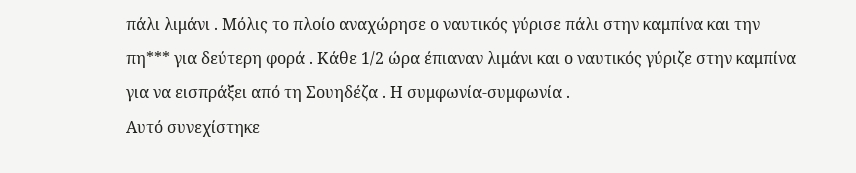πάλι λιμάνι . Μόλις το πλοίο αναχώρησε ο ναυτικός γύρισε πάλι στην καμπίνα και την πη*** για δεύτερη φορά . Κάθε 1/2 ώρα έπιαναν λιμάνι και ο ναυτικός γύριζε στην καμπίνα για να εισπράξει από τη Σουηδέζα . Η συμφωνία-συμφωνία .
Αυτό συνεχίστηκε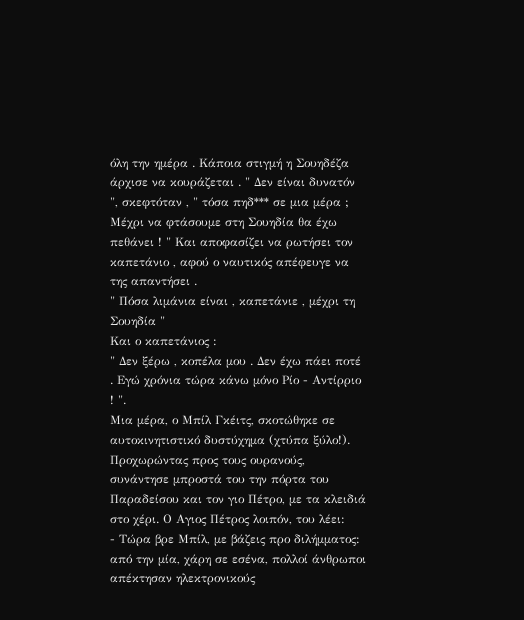όλη την ημέρα . Κάποια στιγμή η Σουηδέζα άρχισε να κουράζεται . " Δεν είναι δυνατόν ", σκεφτόταν , " τόσα πηδ*** σε μια μέρα ; Μέχρι να φτάσουμε στη Σουηδία θα έχω πεθάνει ! " Και αποφασίζει να ρωτήσει τον καπετάνιο , αφού ο ναυτικός απέφευγε να της απαντήσει .
" Πόσα λιμάνια είναι , καπετάνιε , μέχρι τη Σουηδία "
Και ο καπετάνιος :
" Δεν ξέρω , κοπέλα μου . Δεν έχω πάει ποτέ . Εγώ χρόνια τώρα κάνω μόνο Ρίο - Αντίρριο ! ".
Μια μέρα, ο Μπίλ Γκέιτς, σκοτώθηκε σε αυτοκινητιστικό δυστύχημα (χτύπα ξύλο!). Προχωρώντας προς τους ουρανούς, συνάντησε μπροστά του την πόρτα του Παραδείσου και τον γιο Πέτρο, με τα κλειδιά στο χέρι. Ο Αγιος Πέτρος λοιπόν, του λέει:
- Τώρα βρε Μπίλ, με βάζεις προ διλήμματος: από την μία, χάρη σε εσένα, πολλοί άνθρωποι απέκτησαν ηλεκτρονικούς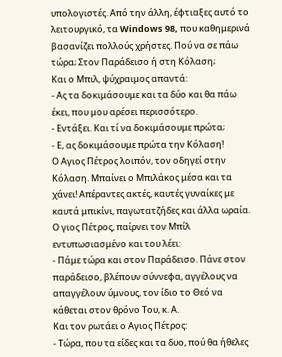υπολογιστές. Από την άλλη, έφτιαξες αυτό το λειτουργικό, τα Windows 98, που καθημερινά βασανίζει πολλούς χρήστες. Πού να σε πάω τώρα; Στον Παράδεισο ή στη Κόλαση;
Και ο Μπιλ, ψύχραιμος απαντά:
- Ας τα δοκιμάσουμε και τα δύο και θα πάω έκει, που μου αρέσει περισσότερο.
- Εντάξει. Και τί να δοκιμάσουμε πρώτα;
- Ε, ας δοκιμάσουμε πρώτα την Κόλαση!
Ο Αγιος Πέτρος λοιπόν, τον οδηγεί στην Κόλαση. Μπαίνει ο Μπιλάκος μέσα και τα χάνει! Απέραντες ακτές, καυτές γυναίκες με καυτά μπικίνι, παγωτατζήδες και άλλα ωραία. Ο γιος Πέτρος, παίρνει τον Μπίλ εντυπωσιασμένο και του λέει:
- Πάμε τώρα και στον Παράδεισο. Πάνε στον παράδεισο, βλέπουν σύννεφα, αγγέλους να απαγγέλουν ύμνους, τον ίδιο το Θεό να κάθεται στον θρόνο Του, κ. Α.
Και τον ρωτάει ο Αγιος Πέτρος:
- Τώρα, που τα είδες και τα δυο, πού θα ήθελες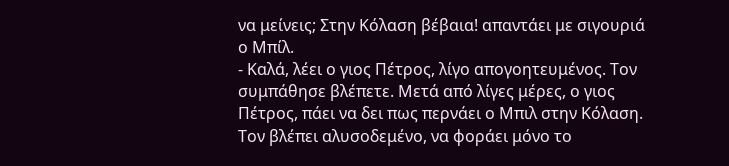να μείνεις; Στην Κόλαση βέβαια! απαντάει με σιγουριά ο Μπίλ.
- Καλά, λέει ο γιος Πέτρος, λίγο απογοητευμένος. Τον συμπάθησε βλέπετε. Μετά από λίγες μέρες, ο γιος Πέτρος, πάει να δει πως περνάει ο Μπιλ στην Κόλαση. Τον βλέπει αλυσοδεμένο, να φοράει μόνο το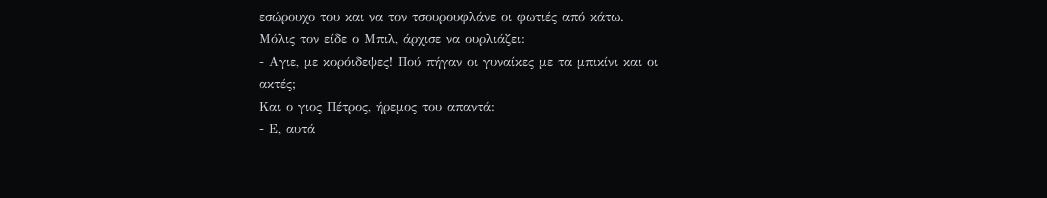εσώρουχο του και να τον τσουρουφλάνε οι φωτιές από κάτω.
Μόλις τον είδε ο Μπιλ, άρχισε να ουρλιάζει:
- Αγιε, με κορόιδεψες! Πού πήγαν οι γυναίκες με τα μπικίνι και οι ακτές;
Και ο γιος Πέτρος, ήρεμος του απαντά:
- Ε, αυτά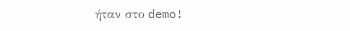ήταν στο demo!